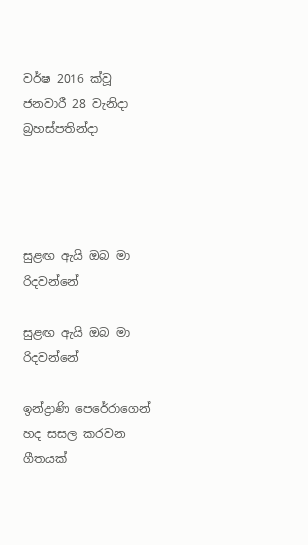වර්ෂ 2016 ක්වූ ජනවාරී 28 වැනිදා බ්‍රහස්පතින්දා




සුළඟ ඇයි ඔබ මා රිදවන්නේ

සුළඟ ඇයි ඔබ මා රිදවන්නේ

ඉන්ද්‍රාණි පෙරේරාගෙන් හද සසල කරවන ගීතයක්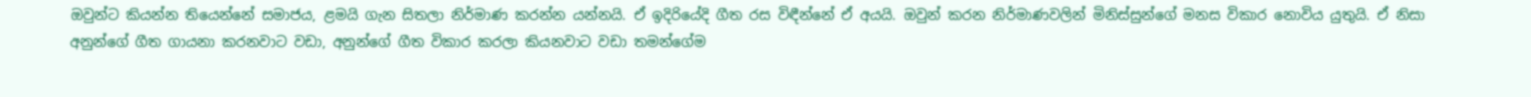ඔවුන්ට කියන්න තියෙන්නේ සමාජය, ළමයි ගැන සිතලා නිර්මාණ කරන්න යන්නයි. ඒ ඉදිරියේදි ගීත රස විඳීන්නේ ඒ අයයි. ඔවුන් කරන නිර්මාණවලින් මිනිස්සුන්ගේ මනස විකාර නොවිය යුතුයි. ඒ නිසා අනුන්ගේ ගීත ගායනා කරනවාට වඩා, අනුන්ගේ ගීත විකාර කරලා කියනවාට වඩා තමන්ගේම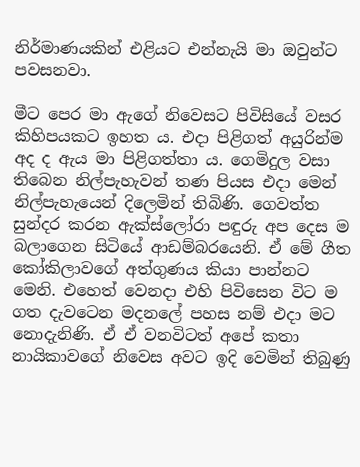නිර්මාණයකින් එළියට එන්නැයි මා ඔවුන්ට පවසනවා.

මීට පෙර මා ඇගේ නිවෙසට පිවිසියේ වසර කිහිපයකට ඉහත ය. එදා පිළිගත් අයුරින්ම අද ද ඇය මා පිළිගත්තා ය. ගෙමිදුල වසා තිබෙන නිල්පැහැවන් තණ පියස එදා මෙන් නිල්පැහැයෙන් දිලෙමින් තිබිණි. ගෙවත්ත සුන්දර කරන ඇක්ස්ලෝරා පඳුරු අප දෙස ම බලාගෙන සිටියේ ආඩම්බරයෙනි. ඒ මේ ගීත කෝකිලාවගේ අත්ගුණය කියා පාන්නට මෙනි. එහෙත් වෙනදා එහි පිවිසෙන විට ම ගත දැවටෙන මදනලේ පහස නම් එදා මට නොදැනිණි. ඒ ඒ වනවිටත් අපේ කතා නායිකාවගේ නිවෙස අවට ඉදි වෙමින් තිබුණු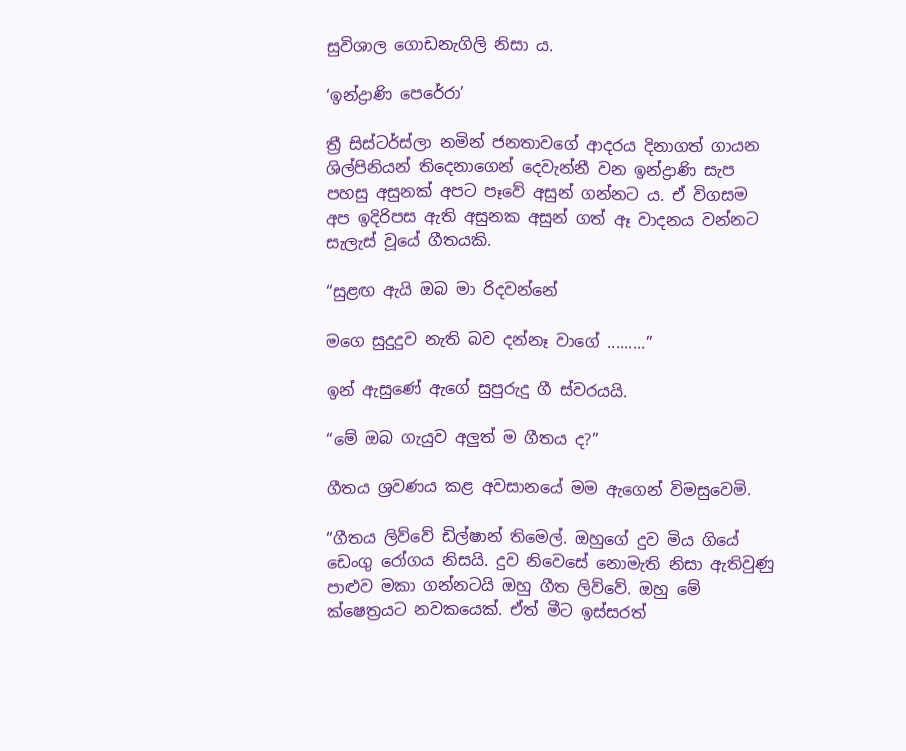සුවිශාල ගොඩනැගිලි නිසා ය.

‘ඉන්ද්‍රාණි පෙරේරා’

ත්‍රී සිස්ටර්ස්ලා නමින් ජනතාවගේ ආදරය දිනාගත් ගායන ශිල්පිනියන් තිදෙනාගෙන් දෙවැන්නී වන ඉන්ද්‍රාණි සැප පහසු අසුනක් අපට පෑවේ අසුන් ගන්නට ය. ඒ විගසම අප ඉදිරිපස ඇති අසුනක අසුන් ගත් ඈ වාදනය වන්නට සැලැස් වූයේ ගීතයකි.

“සුළඟ ඇයි ඔබ මා රිදවන්නේ

මගෙ සුදුදුව නැති බව දන්නෑ වාගේ .........”

ඉන් ඇසුණේ ඇගේ සුපුරුදු ගී ස්වරයයි.

“මේ ඔබ ගැයුව අලුත් ම ගීතය ද?”

ගීතය ශ්‍රවණය කළ අවසානයේ මම ඇගෙන් විමසුවෙමි.

“ගීතය ලිව්වේ ඩිල්ෂාන් තිමෙල්. ඔහුගේ දුව මිය ගියේ ඩෙංගු රෝගය නිසයි. දුව නිවෙසේ නොමැති නිසා ඇතිවුණු පාළුව මකා ගන්නටයි ඔහු ගීත ලිව්වේ. ඔහු මේ ක්ෂෙත්‍රයට නවකයෙක්. ඒත් මීට ඉස්සරත්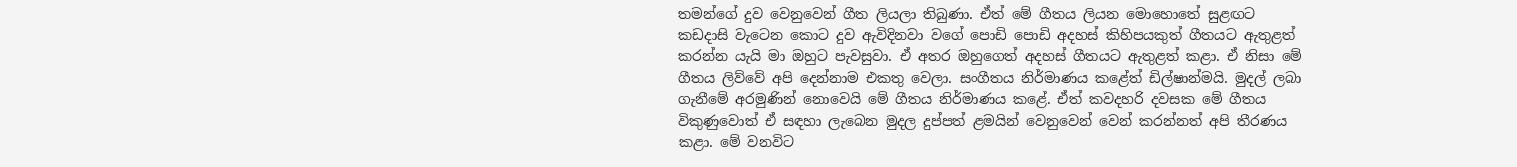තමන්ගේ දුව වෙනුවෙන් ගීත ලියලා තිබුණා. ඒත් මේ ගීතය ලියන මොහොතේ සුළඟට කඩදාසි වැටෙන කොට දුව ඇවිදිනවා වගේ පොඩි පොඩි අදහස් කිහිපයකුත් ගීතයට ඇතුළත් කරන්න යැයි මා ඔහුට පැවසුවා. ඒ අතර ඔහුගෙත් අදහස් ගීතයට ඇතුළත් කළා. ඒ නිසා මේ ගීතය ලිව්වේ අපි දෙන්නාම එකතු වෙලා. සංගීතය නිර්මාණය කළේත් ඩිල්ෂාන්මයි. මුදල් ලබා ගැනීමේ අරමුණින් නොවෙයි මේ ගීතය නිර්මාණය කළේ. ඒත් කවදහරි දවසක මේ ගීතය විකුණුවොත් ඒ සඳහා ලැබෙන මුදල දුප්පත් ළමයින් වෙනුවෙන් වෙන් කරන්නත් අපි තීරණය කළා. මේ වනවිට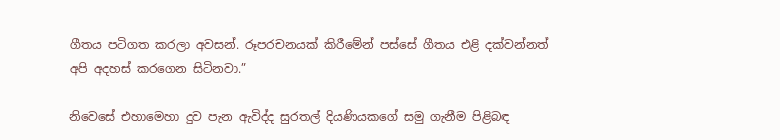ගීතය පටිගත කරලා අවසන්. රූපරචනයක් කිරීමේන් පස්සේ ගීතය එළි දක්වන්නත් අපි අදහස් කරගෙන සිටිනවා.”

නිවෙසේ එහාමෙහා දුව පැන ඇවිද්ද සුරතල් දියණියකගේ සමු ගැනීම පිළිබඳ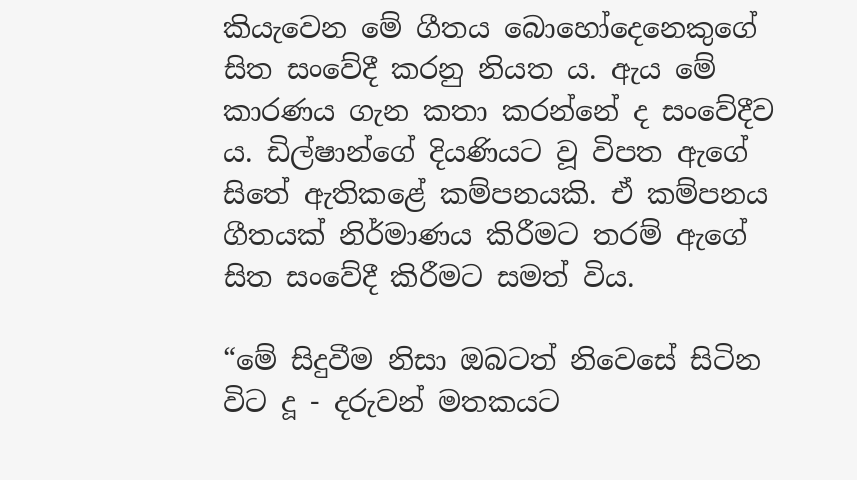කියැවෙන මේ ගීතය බොහෝදෙනෙකුගේ සිත සංවේදී කරනු නියත ය. ඇය මේ කාරණය ගැන කතා කරන්නේ ද සංවේදීව ය. ඩිල්ෂාන්ගේ දියණියට වූ විපත ඇගේ සිතේ ඇතිකළේ කම්පනයකි. ඒ කම්පනය ගීතයක් නිර්මාණය කිරීමට තරම් ඇගේ සිත සංවේදී කිරීමට සමත් විය.

“මේ සිදුවීම නිසා ඔබටත් නිවෙසේ සිටින විට දූ - දරුවන් මතකයට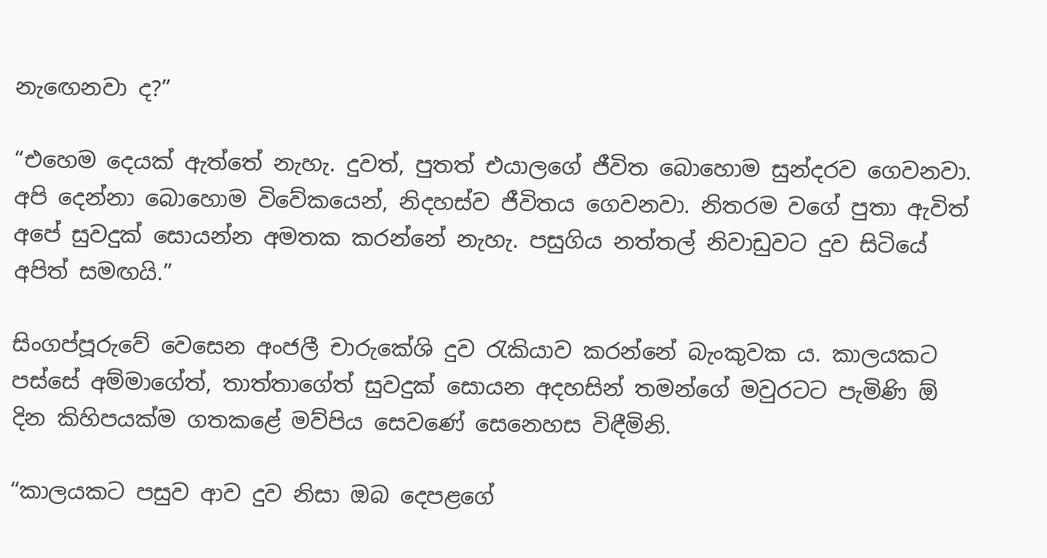නැඟෙනවා ද?”

“එහෙම දෙයක් ඇත්තේ නැහැ. දුවත්, පුතත් එයාලගේ ජීවිත බොහොම සුන්දරව ගෙවනවා. අපි දෙන්නා බොහොම විවේකයෙන්, නිදහස්ව ජීවිතය ගෙවනවා. නිතරම වගේ පුතා ඇවිත් අපේ සුවදුක් සොයන්න අමතක කරන්නේ නැහැ. පසුගිය නත්තල් නිවාඩුවට දුව සිටියේ අපිත් සමඟයි.”

සිංගප්පූරුවේ වෙසෙන අංජලී චාරුකේශි දුව රැකියාව කරන්නේ බැංකුවක ය. කාලයකට පස්සේ අම්මාගේත්, තාත්තාගේත් සුවදුක් සොයන අදහසින් තමන්ගේ මවුරටට පැමිණි ඕ දින කිහිපයක්ම ගතකළේ මව්පිය සෙවණේ සෙනෙහස විඳීමිනි.

“කාලයකට පසුව ආව දුව නිසා ඔබ දෙපළගේ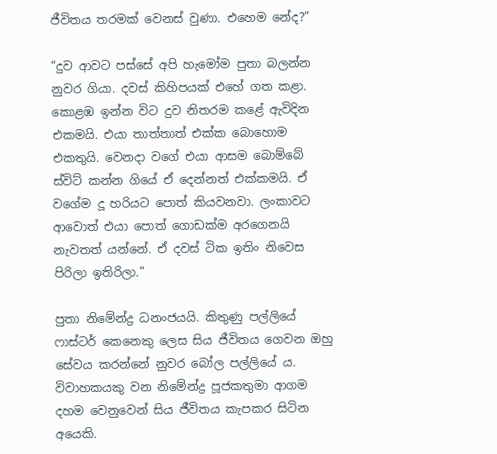ජීවිතය තරමක් වෙනස් වුණා. එහෙම නේද?”

“දුව ආවට පස්සේ අපි හැමෝම පුතා බලන්න නුවර ගියා. දවස් කිහිපයක් එහේ ගත කළා. කොළඹ ඉන්න විට දුව නිතරම කළේ ඇවිදින එකමයි. එයා තාත්තාත් එක්ක බොහොම එකතුයි. වෙනදා වගේ එයා ආසම බොම්බේ ස්විට් කන්න ගියේ ඒ දෙන්නත් එක්කමයි. ඒ වගේම දූ හරියට පොත් කියවනවා. ලංකාවට ආවොත් එයා පොත් ගොඩක්ම අරගෙනයි නැවතත් යන්නේ. ඒ දවස් ටික ඉතිං නිවෙස පිරිලා ඉතිරිලා.”

පුතා නිමේන්ද්‍ර ධනංජයයි. කිතුණු පල්ලියේ ෆාස්ටර් කෙනෙකු ලෙස සිය ජීවිතය ගෙවන ඔහු සේවය කරන්නේ නුවර බෝල පල්ලියේ ය. විවාහකයකු වන නිමේන්ද්‍ර පූජකතුමා ආගම දහම වෙනුවෙන් සිය ජීවිතය කැපකර සිටින අයෙකි.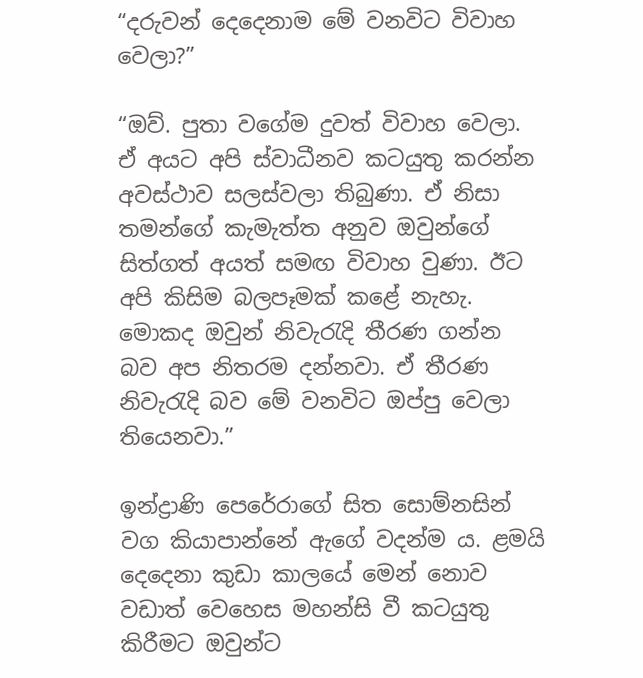“දරුවන් දෙදෙනාම මේ වනවිට විවාහ වෙලා?”

“ඔව්. පුතා වගේම දුවත් විවාහ වෙලා. ඒ අයට අපි ස්වාධීනව කටයුතු කරන්න අවස්ථාව සලස්වලා තිබුණා. ඒ නිසා තමන්ගේ කැමැත්ත අනුව ඔවුන්ගේ සිත්ගත් අයත් සමඟ විවාහ වුණා. ඊට අපි කිසිම බලපෑමක් කළේ නැහැ. මොකද ඔවුන් නිවැරැදි තීරණ ගන්න බව අප නිතරම දන්නවා. ඒ තීරණ නිවැරැදි බව මේ වනවිට ඔප්පු වෙලා තියෙනවා.”

ඉන්ද්‍රාණි පෙරේරාගේ සිත සොම්නසින් වග කියාපාන්නේ ඇගේ වදන්ම ය. ළමයි දෙදෙනා කුඩා කාලයේ මෙන් නොව වඩාත් වෙහෙස මහන්සි වී කටයුතු කිරීමට ඔවුන්ට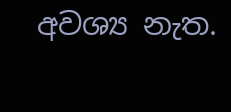අවශ්‍ය නැත.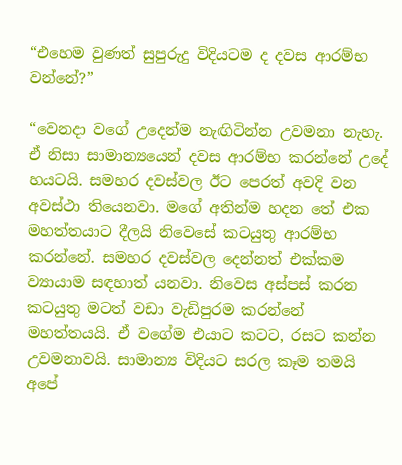“එහෙම වුණත් සුපුරුදු විදියටම ද දවස ආරම්භ වන්නේ?”

“වෙනදා වගේ උදෙන්ම නැඟිටින්න උවමනා නැහැ. ඒ නිසා සාමාන්‍යයෙන් දවස ආරම්භ කරන්නේ උදේ හයටයි. සමහර දවස්වල ඊට පෙරත් අවදි වන අවස්ථා තියෙනවා. මගේ අතින්ම හදන තේ එක මහත්තයාට දීලයි නිවෙසේ කටයුතු ආරම්භ කරන්නේ. සමහර දවස්වල දෙන්නත් එක්කම ව්‍යායාම සඳහාත් යනවා. නිවෙස අස්පස් කරන කටයුතු මටත් වඩා වැඩිපුරම කරන්නේ මහත්තයයි. ඒ වගේම එයාට කටට, රසට කන්න උවමනාවයි. සාමාන්‍ය විදියට සරල කෑම තමයි අපේ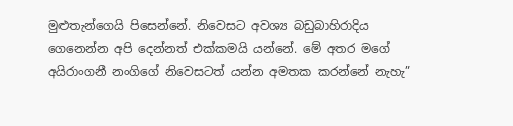මුළුතැන්ගෙයි පිසෙන්නේ. නිවෙසට අවශ්‍ය බඩුබාහිරාදිය ගෙනෙන්න අපි දෙන්නත් එක්කමයි යන්නේ. මේ අතර මගේ අයිරාංගනී නංගිගේ නිවෙසටත් යන්න අමතක කරන්නේ නැහැ”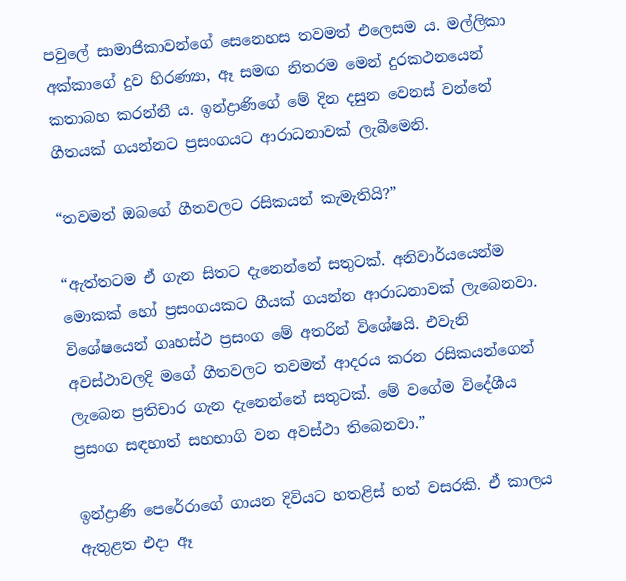පවුලේ සාමාජිකාවන්ගේ සෙනෙහස තවමත් එලෙසම ය. මල්ලිකා අක්කාගේ දුව හිරණ්‍යා, ඈ සමඟ නිතරම මෙන් දුරකථනයෙන් කතාබහ කරන්නී ය. ඉන්ද්‍රාණිගේ මේ දින දසුන වෙනස් වන්නේ ගීතයක් ගයන්නට ප්‍රසංගයට ආරාධනාවක් ලැබීමෙනි.

“තවමත් ඔබගේ ගීතවලට රසිකයන් කැමැතියි?”

“ඇත්තටම ඒ ගැන සිතට දැනෙන්නේ සතුටක්. අනිවාර්යයෙන්ම මොකක් හෝ ප්‍රසංගයකට ගීයක් ගයන්න ආරාධනාවක් ලැබෙනවා. විශේෂයෙන් ගෘහස්ථ ප්‍රසංග මේ අතරින් විශේෂයි. එවැනි අවස්ථාවලදි මගේ ගීතවලට තවමත් ආදරය කරන රසිකයන්ගෙන් ලැබෙන ප්‍රතිචාර ගැන දැනෙන්නේ සතුටක්. මේ වගේම විදේශීය ප්‍රසංග සඳහාත් සහභාගි වන අවස්ථා තිබෙනවා.”

ඉන්ද්‍රාණි පෙරේරාගේ ගායන දිවියට හතළිස් හත් වසරකි. ඒ කාලය ඇතුළත එදා ඈ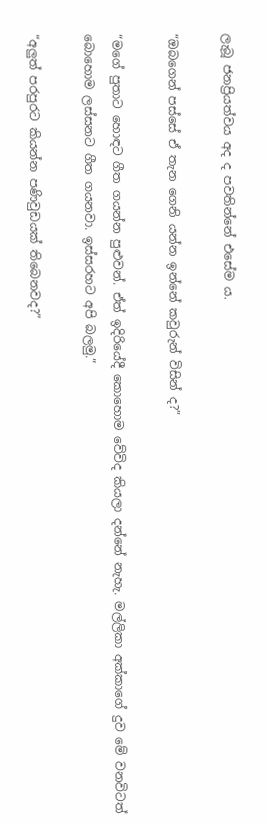ලැබූ ජනප්‍රියත්වය අද ද පවතින්නේ එසේම ය.

“ඔබගෙන් පස්සේ ඒ තැන ගෙනි යන්න ඉන්නේ කවුරුන් විසින් ද?”

“මගේ පුතාට හොඳට ගීත ගයන්න පුළුවන්. ඒත් ඉදිරියේදී කොහොම වේවිද කියලා දන්නේ නැහැ. මල්ලිකා අක්කාගේ දුව මේ වනවිටත් බොහොම ලස්සනට ගීත ගයනවා. ඉස්සරහට අපි බලමු.”

“අලුත් පරපුරට කියන්න පණිවුඩයක් තිබෙනවද?”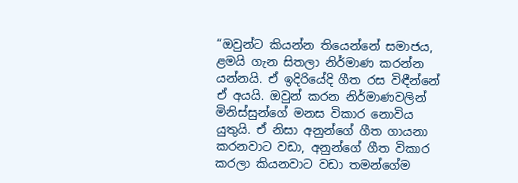“ඔවුන්ට කියන්න තියෙන්නේ සමාජය, ළමයි ගැන සිතලා නිර්මාණ කරන්න යන්නයි. ඒ ඉදිරියේදි ගීත රස විඳීන්නේ ඒ අයයි. ඔවුන් කරන නිර්මාණවලින් මිනිස්සුන්ගේ මනස විකාර නොවිය යුතුයි. ඒ නිසා අනුන්ගේ ගීත ගායනා කරනවාට වඩා, අනුන්ගේ ගීත විකාර කරලා කියනවාට වඩා තමන්ගේම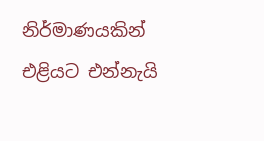නිර්මාණයකින් එළියට එන්නැයි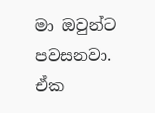මා ඔවුන්ට පවසනවා. ඒක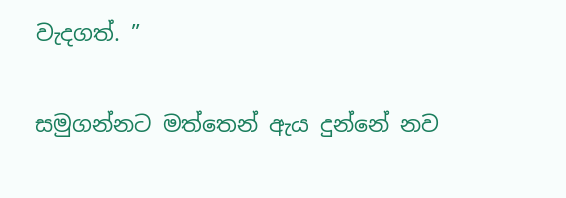වැදගත්. ”

සමුගන්නට මත්තෙන් ඇය දුන්නේ නව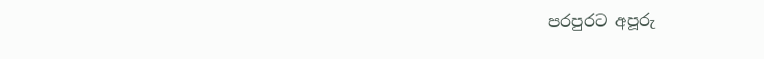පරපුරට අපූරු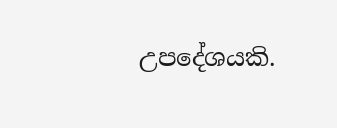උපදේශයකි.